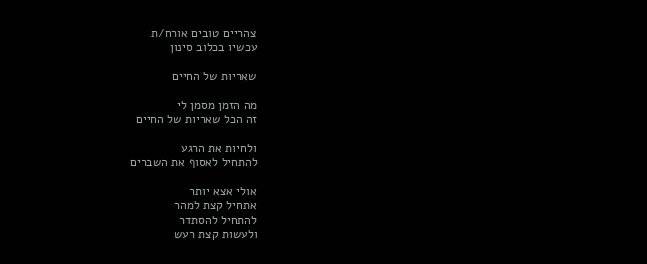צהריים טובים אורח/ת
עכשיו בכלוב סינון

שאריות של החיים

מה הזמן מסמן לי
זה הכל שאריות של החיים

ולחיות את הרגע
להתחיל לאסוף את השברים

אולי אצא יותר
אתחיל קצת למהר
להתחיל להסתדר
ולעשות קצת רעש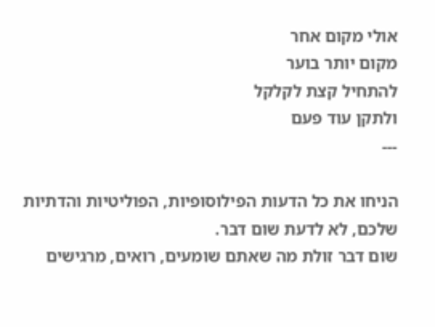אולי מקום אחר
מקום יותר בוער
להתחיל קצת לקלקל
ולתקן עוד פעם
---

הניחו את כל הדעות הפילוסופיות, הפוליטיות והדתיות שלכם, לא לדעת שום דבר.
שום דבר זולת מה שאתם שומעים, רואים, מרגישים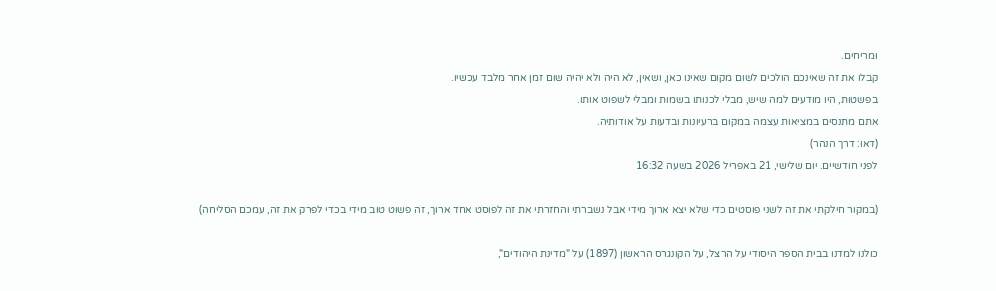ומריחים.
קבלו את זה שאינכם הולכים לשום מקום שאינו כאן, ושאין, לא היה ולא יהיה שום זמן אחר מלבד עכשיו.
בפשטות, היו מודעים למה שיש, מבלי לכנותו בשמות ומבלי לשפוט אותו.
אתם מתנסים במציאות עצמה במקום ברעיונות ובדעות על אודותיה.
(דאו: דרך הנהר)
לפני חודשיים. יום שלישי, 21 באפריל 2026 בשעה 16:32

(במקור חילקתי את זה לשני פוסטים כדי שלא יצא ארוך מידי אבל נשברתי והחזרתי את זה לפוסט אחד ארוך, זה פשוט טוב מידי בכדי לפרק את זה, עמכם הסליחה)

כולנו למדנו בבית הספר היסודי על הרצל, על הקונגרס הראשון (1897) על "מדינת היהודים",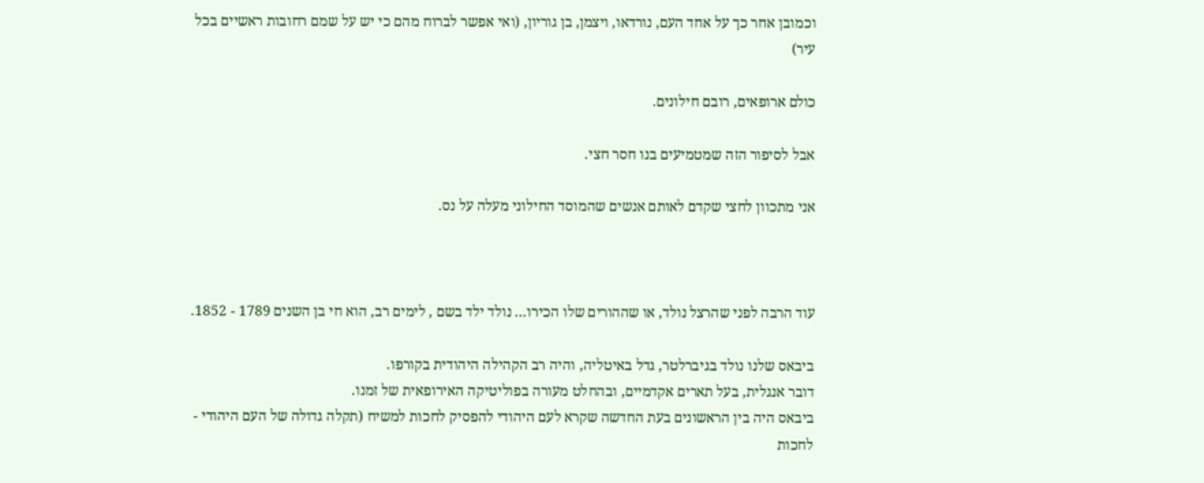וכמובן אחר כך על אחד העם, נורדאו, ויצמן, בן גוריון, (ואי אפשר לברוח מהם כי יש על שמם רחובות ראשיים בכל עיר)

כולם ארופאים, רובם חילונים.

אבל לסיפור הזה שמטמיעים בנו חסר חצי.

אני מתכוון לחצי שקדם לאותם אנשים שהמוסד החילוני מעלה על נס.



עוד הרבה לפני שהרצל נולד, או שההורים שלו הכירו... נולד ילד בשם , לימים רב, הוא חי בן השנים 1789 - 1852.

ביבאס שלנו נולד בגיברלטר, גדל באיטליה, והיה רב הקהילה היהודית בקורפו.
דובר אנגלית, בעל תארים אקדמיים, ובהחלט מעורה בפוליטיקה האירופאית של זמנו.
ביבאס היה בין הראשונים בעת החדשה שקרא לעם היהודי להפסיק לחכות למשיח (תקלה גדולה של העם היהודי - לחכות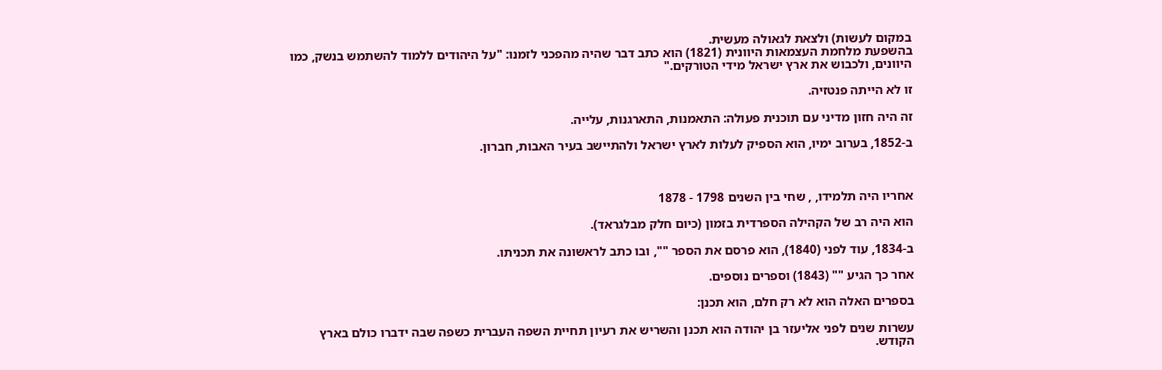במקום לעשות) ולצאת לגאולה מעשית.
בהשפעת מלחמת העצמאות היוונית (1821) הוא כתב דבר שהיה מהפכני לזמנו: "על היהודים ללמוד להשתמש בנשק, כמו היוונים, ולכבוש את ארץ ישראל מידי הטורקים."

זו לא הייתה פנטזיה.

זה היה חזון מדיני עם תוכנית פעולה: התאמנות, התארגנות, עלייה.

ב-1852, בערוב ימיו, הוא הספיק לעלות לארץ ישראל ולהתיישב בעיר האבות, חברון.



אחריו היה תלמידו, , שחי בין השנים 1798 - 1878

הוא היה רב של הקהילה הספרדית בזמון (כיום חלק מבלגראד).

ב-1834, עוד לפני (1840), הוא פרסם את הספר "", ובו כתב לראשונה את תכניתו.

אחר כך הגיע "" (1843) וספרים נוספים.

בספרים האלה הוא לא רק חלם, הוא תכנן:

עשרות שנים לפני אליעזר בן יהודה הוא תכנן והשריש את רעיון תחיית השפה העברית כשפה שבה ידברו כולם בארץ הקודש.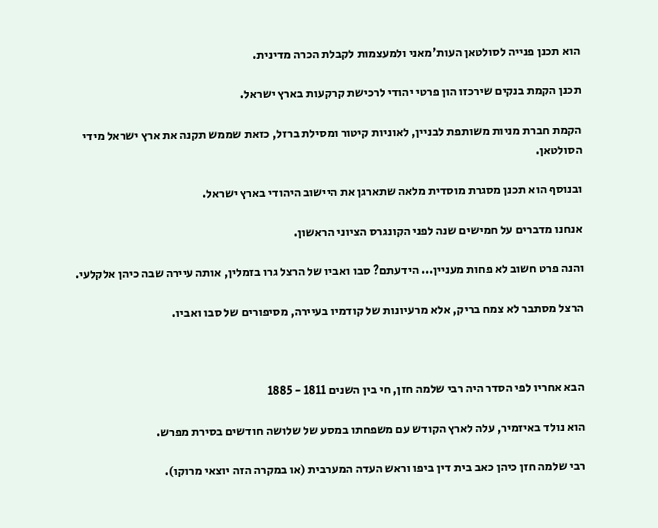הוא תכנן פנייה לסולטאן העות'מאני ולמעצמות לקבלת הכרה מדינית.

תכנן הקמת בנקים שירכזו הון פרטי יהודי לרכישת קרקעות בארץ ישראל.

הקמת חברת מניות משותפת לבניין, לאוניות קיטור ומסילת ברזל, כזאת שממש תקנה את ארץ ישראל מידי הסולטאן.

ובנוסף הוא תכנן מסגרת מוסדית מלאה שתארגן את היישוב היהודי בארץ ישראל.

אנחנו מדברים על חמישים שנה לפני הקונגרס הציוני הראשון.

והנה פרט חשוב לא פחות מעניין... הידעתם? סבו ואביו של הרצל גרו בזמלין, אותה עיירה שבה כיהן אלקלעי.

הרצל מסתבר לא צמח בריק, אלא מרעיונות של קודמיו בעיירה, מסיפורים של סבו ואביו.



הבא אחריו לפי הסדר היה רבי שלמה חזן, חי בין השנים 1811 - 1885

הוא נולד באיזמיר, עלה לארץ הקודש עם משפחתו במסע של שלושה חודשים בסירת מפרש.

רבי שלמה חזן כיהן כאב בית דין ביפו וראש העדה המערבית (או במקרה הזה יוצאי מרוקו).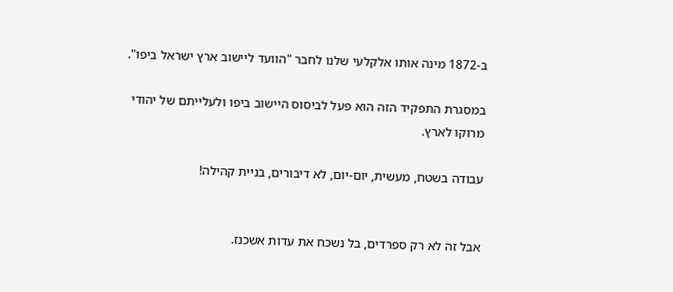ב-1872 מינה אותו אלקלעי שלנו לחבר "הוועד ליישוב ארץ ישראל ביפו".

במסגרת התפקיד הזה הוא פעל לביסוס היישוב ביפו ולעלייתם של יהודי מרוקו לארץ.

עבודה בשטח, מעשית, יום-יום, לא דיבורים, בניית קהילה!


אבל זה לא רק ספרדים, בל נשכח את עדות אשכנז.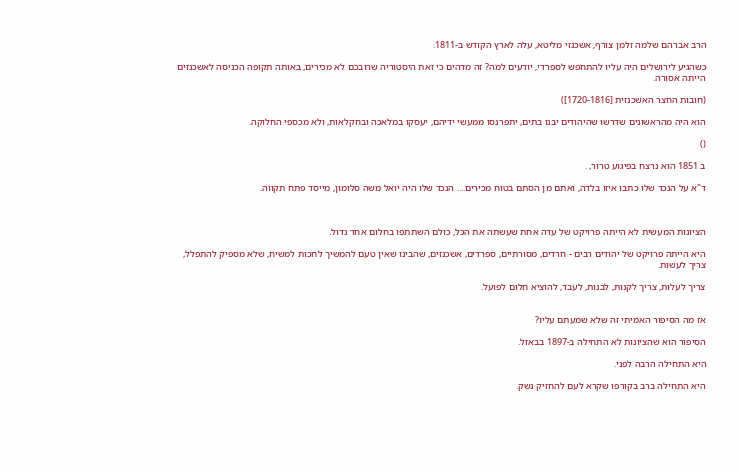הרב אברהם שלמה זלמן צורף, אשכנזי מליטא, עלה לארץ הקודש ב-1811.

כשהגיע לירושלים היה עליו להתחפש לספרדי, יודעים למה? זה מדהים כי זאת היסטוריה שרובכם לא מכירים, באותה תקופה הכניסה לאשכנזים הייתה אסורה.

(חובות החצר האשכנזית [1720-1816])

הוא היה מהראשונים שדרשו שהיהודים יבנו בתים, יתפרנסו ממעשי ידיהם, יעסקו במלאכה ובחקלאות, ולא מכספי החלוקה.

()

ב 1851 הוא נרצח בפיגוע טרור, .

ד"א על הנכד שלו כתבו איזו בלדה, ואתם מן הסתם בטוח מכירים.... הנכד שלו היה יואל משה סלומון, מייסד פתח תקווה.



הציונות המעשית לא הייתה פרויקט של עדה אחת שעשתה את הכל, כולם השתתפו בחלום אחד גדול.

היא הייתה פרויקט של יהודים רבים - חרדים, מסורתיים, ספרדים, אשכנזים, שהבינו שאין טעם להמשיך לחכות למשיח, שלא מספיק להתפלל, צריך לעשות.

צריך לעלות, צריך לקנות, לבנות, לעבד, להוציא חלום לפועל.


אז מה הסיפור האמיתי זה שלא שמעתם עליו?

הסיפור הוא שהציונות לא התחילה ב-1897 בבאזל.

היא התחילה הרבה לפני.

היא התחילה ברב בקורפו שקרא לעם להחזיק נשק.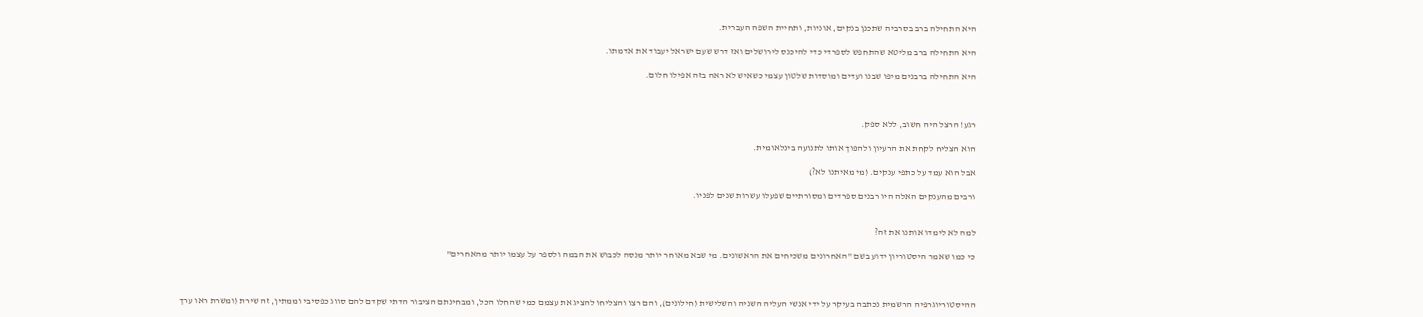היא התחילה ברב בסרביה שתכנן בנקים, אוניות, ותחיית השפה העברית.

היא התחילה ברב מליטא שהתחפש לספרדי כדי להיכנס לירושלים ואז דרש שעם ישראל יעבוד את אדמתו.

היא התחילה ברבנים מיפו שבנו ועדים ומוסדות שלטון עצמי כשאיש לא ראה בזה אפילו חלום.



רגע! הרצל היה חשוב, ללא ספק.

הוא הצליח לקחת את הרעיון ולהפוך אותו לתנועה בינלאומית.

אבל הוא עמד על כתפי ענקים. (מי מאיתנו לא?)

ורבים מהענקים האלה היו רבנים ספרדים ומסורתיים שפעלו עשרות שנים לפניו.


למה לא לימדו אותנו את זה?

כי כמו שאמר היסטוריון ידוע בשם "האחרונים משכיחים את הראשונים. מי שבא מאוחר יותר מנסה לכבוש את הבמה ולספר על עצמו יותר מהאחרים"



ההיסטוריוגרפיה הרשמית נכתבה בעיקר על ידי אנשי העליה השניה והשלישית (חילונים), והם רצו והצליחו להציג את עצמם כמי שהחלו הכל, ומבחינתם הציבור הדתי שקדם להם סווג כפסיבי וממתין, זה שירת (ומשרת ראו ערך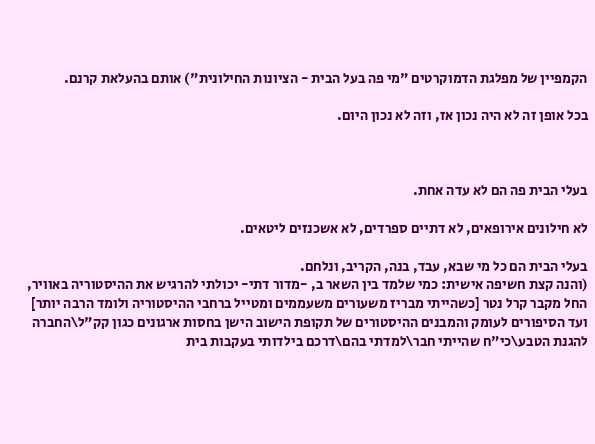הקמפיין של מפלגת הדמוקרטים "מי פה בעל הבית - הציונות החילונית") אותם בהעלאת קרנם.

בכל אופן זה לא היה נכון אז, וזה לא נכון היום.



בעלי הבית פה הם לא עדה אחת.

לא חילונים אירופאים, לא דתיים ספרדים, לא אשכנזים ליטאים.

בעלי הבית הם כל מי שבא, עבד, בנה, הקריב, ונלחם.
(והנה קצת חשיפה אישית: כמי שלמד בין השאר ב, -מדור דתי- יכולתי להרגיש את ההיסטוריה באוויר, החל מקבר קרל נטר [כשהייתי מבריז משעורים משעממים ומטייל ברחבי ההיסטוריה ולומד הרבה יותר] ועד הסיפורים לעומק והמבנים ההיסטורים של תקופת הישוב הישן בחסות ארגונים כגון קק"ל\החברה להגנת הטבע\כי"ח שהייתי חבר\למדתי בהם\דרכם בילדותי בעקבות בית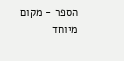הספר - מקום מיוחד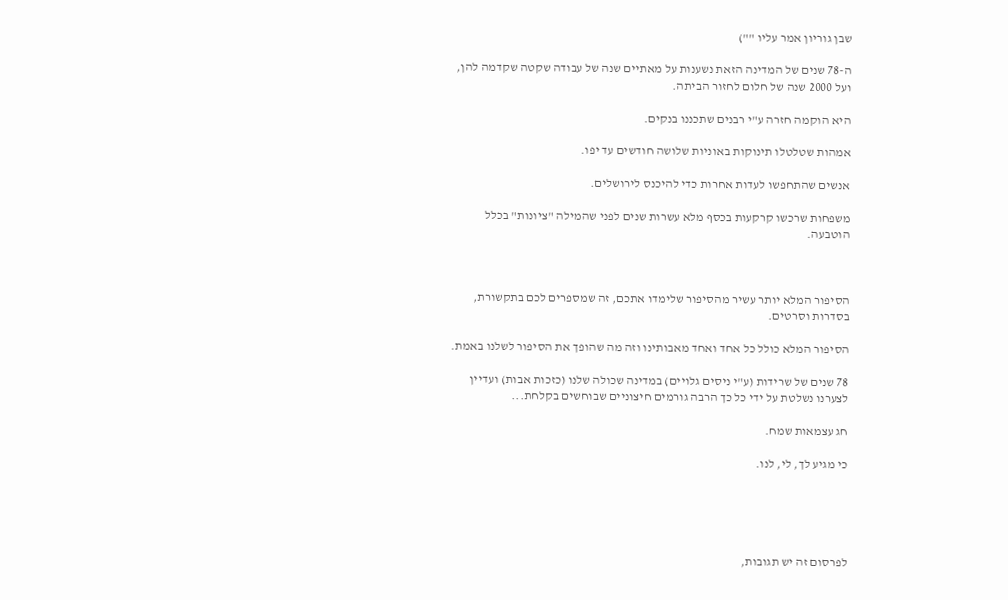שבן גוריון אמר עליו "")

ה-78 שנים של המדינה הזאת נשענות על מאתיים שנה של עבודה שקטה שקדמה להן, ועל 2000 שנה של חלום לחזור הביתה.

היא הוקמה חזרה ע"י רבנים שתכננו בנקים.

אמהות שטלטלו תינוקות באוניות שלושה חודשים עד יפו.

אנשים שהתחפשו לעדות אחרות כדי להיכנס לירושלים.

משפחות שרכשו קרקעות בכסף מלא עשרות שנים לפני שהמילה "ציונות" בכלל הוטבעה.



הסיפור המלא יותר עשיר מהסיפור שלימדו אתכם, זה שמספרים לכם בתקשורת, בסדרות וסרטים.

הסיפור המלא כולל כל אחד ואחד מאבותינו וזה מה שהופך את הסיפור לשלנו באמת.

78 שנים של שרידות (ע"י ניסים גלויים) במדינה שכולה שלנו (כזכות אבות) ועדיין לצערנו נשלטת על ידי כל כך הרבה גורמים חיצוניים שבוחשים בקלחת...

חג עצמאות שמח.

כי מגיע לך, לי, לנו.





לפרסום זה יש תגובות,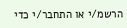הרשמ/י או התחבר/י כדי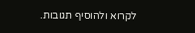לקרוא ולהוסיף תגובות.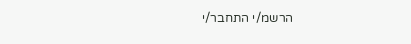הרשמ/י התחבר/י